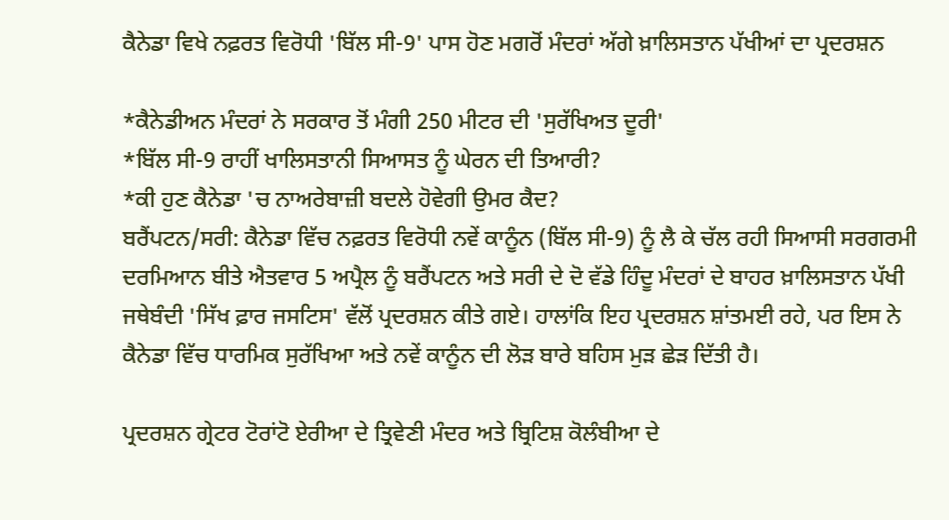ਕੈਨੇਡਾ ਵਿਖੇ ਨਫ਼ਰਤ ਵਿਰੋਧੀ 'ਬਿੱਲ ਸੀ-9' ਪਾਸ ਹੋਣ ਮਗਰੋਂ ਮੰਦਰਾਂ ਅੱਗੇ ਖ਼ਾਲਿਸਤਾਨ ਪੱਖੀਆਂ ਦਾ ਪ੍ਰਦਰਸ਼ਨ

*ਕੈਨੇਡੀਅਨ ਮੰਦਰਾਂ ਨੇ ਸਰਕਾਰ ਤੋਂ ਮੰਗੀ 250 ਮੀਟਰ ਦੀ 'ਸੁਰੱਖਿਅਤ ਦੂਰੀ'
*ਬਿੱਲ ਸੀ-9 ਰਾਹੀਂ ਖਾਲਿਸਤਾਨੀ ਸਿਆਸਤ ਨੂੰ ਘੇਰਨ ਦੀ ਤਿਆਰੀ?
*ਕੀ ਹੁਣ ਕੈਨੇਡਾ 'ਚ ਨਾਅਰੇਬਾਜ਼ੀ ਬਦਲੇ ਹੋਵੇਗੀ ਉਮਰ ਕੈਦ?
ਬਰੈਂਪਟਨ/ਸਰੀ: ਕੈਨੇਡਾ ਵਿੱਚ ਨਫ਼ਰਤ ਵਿਰੋਧੀ ਨਵੇਂ ਕਾਨੂੰਨ (ਬਿੱਲ ਸੀ-9) ਨੂੰ ਲੈ ਕੇ ਚੱਲ ਰਹੀ ਸਿਆਸੀ ਸਰਗਰਮੀ ਦਰਮਿਆਨ ਬੀਤੇ ਐਤਵਾਰ 5 ਅਪ੍ਰੈਲ ਨੂੰ ਬਰੈਂਪਟਨ ਅਤੇ ਸਰੀ ਦੇ ਦੋ ਵੱਡੇ ਹਿੰਦੂ ਮੰਦਰਾਂ ਦੇ ਬਾਹਰ ਖ਼ਾਲਿਸਤਾਨ ਪੱਖੀ ਜਥੇਬੰਦੀ 'ਸਿੱਖ ਫ਼ਾਰ ਜਸਟਿਸ' ਵੱਲੋਂ ਪ੍ਰਦਰਸ਼ਨ ਕੀਤੇ ਗਏ। ਹਾਲਾਂਕਿ ਇਹ ਪ੍ਰਦਰਸ਼ਨ ਸ਼ਾਂਤਮਈ ਰਹੇ, ਪਰ ਇਸ ਨੇ ਕੈਨੇਡਾ ਵਿੱਚ ਧਾਰਮਿਕ ਸੁਰੱਖਿਆ ਅਤੇ ਨਵੇਂ ਕਾਨੂੰਨ ਦੀ ਲੋੜ ਬਾਰੇ ਬਹਿਸ ਮੁੜ ਛੇੜ ਦਿੱਤੀ ਹੈ।

ਪ੍ਰਦਰਸ਼ਨ ਗ੍ਰੇਟਰ ਟੋਰਾਂਟੋ ਏਰੀਆ ਦੇ ਤ੍ਰਿਵੇਣੀ ਮੰਦਰ ਅਤੇ ਬ੍ਰਿਟਿਸ਼ ਕੋਲੰਬੀਆ ਦੇ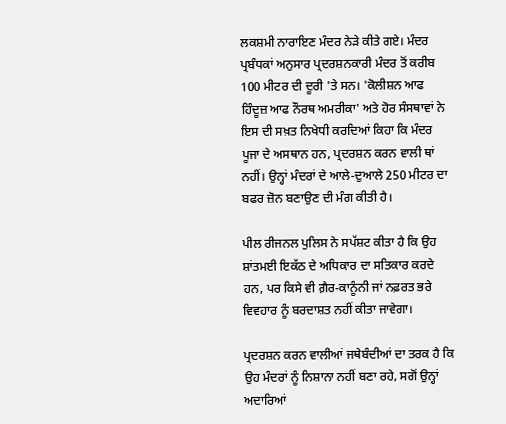ਲਕਸ਼ਮੀ ਨਾਰਾਇਣ ਮੰਦਰ ਨੇੜੇ ਕੀਤੇ ਗਏ। ਮੰਦਰ ਪ੍ਰਬੰਧਕਾਂ ਅਨੁਸਾਰ ਪ੍ਰਦਰਸ਼ਨਕਾਰੀ ਮੰਦਰ ਤੋਂ ਕਰੀਬ 100 ਮੀਟਰ ਦੀ ਦੂਰੀ 'ਤੇ ਸਨ। 'ਕੋਲੀਸ਼ਨ ਆਫ ਹਿੰਦੂਜ਼ ਆਫ ਨੌਰਥ ਅਮਰੀਕਾ' ਅਤੇ ਹੋਰ ਸੰਸਥਾਵਾਂ ਨੇ ਇਸ ਦੀ ਸਖ਼ਤ ਨਿਖੇਧੀ ਕਰਦਿਆਂ ਕਿਹਾ ਕਿ ਮੰਦਰ ਪੂਜਾ ਦੇ ਅਸਥਾਨ ਹਨ, ਪ੍ਰਦਰਸ਼ਨ ਕਰਨ ਵਾਲੀ ਥਾਂ ਨਹੀਂ। ਉਨ੍ਹਾਂ ਮੰਦਰਾਂ ਦੇ ਆਲੇ-ਦੁਆਲੇ 250 ਮੀਟਰ ਦਾ ਬਫਰ ਜ਼ੋਨ ਬਣਾਉਣ ਦੀ ਮੰਗ ਕੀਤੀ ਹੈ।

ਪੀਲ ਰੀਜਨਲ ਪੁਲਿਸ ਨੇ ਸਪੱਸ਼ਟ ਕੀਤਾ ਹੈ ਕਿ ਉਹ ਸ਼ਾਂਤਮਈ ਇਕੱਠ ਦੇ ਅਧਿਕਾਰ ਦਾ ਸਤਿਕਾਰ ਕਰਦੇ ਹਨ, ਪਰ ਕਿਸੇ ਵੀ ਗ਼ੈਰ-ਕਾਨੂੰਨੀ ਜਾਂ ਨਫ਼ਰਤ ਭਰੇ ਵਿਵਹਾਰ ਨੂੰ ਬਰਦਾਸ਼ਤ ਨਹੀਂ ਕੀਤਾ ਜਾਵੇਗਾ।

ਪ੍ਰਦਰਸ਼ਨ ਕਰਨ ਵਾਲੀਆਂ ਜਥੇਬੰਦੀਆਂ ਦਾ ਤਰਕ ਹੈ ਕਿ ਉਹ ਮੰਦਰਾਂ ਨੂੰ ਨਿਸ਼ਾਨਾ ਨਹੀਂ ਬਣਾ ਰਹੇ, ਸਗੋਂ ਉਨ੍ਹਾਂ ਅਦਾਰਿਆਂ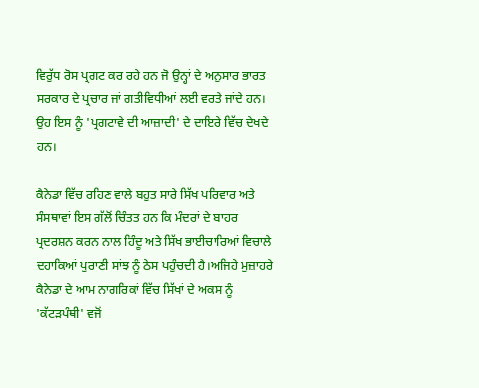ਵਿਰੁੱਧ ਰੋਸ ਪ੍ਰਗਟ ਕਰ ਰਹੇ ਹਨ ਜੋ ਉਨ੍ਹਾਂ ਦੇ ਅਨੁਸਾਰ ਭਾਰਤ ਸਰਕਾਰ ਦੇ ਪ੍ਰਚਾਰ ਜਾਂ ਗਤੀਵਿਧੀਆਂ ਲਈ ਵਰਤੇ ਜਾਂਦੇ ਹਨ। ਉਹ ਇਸ ਨੂੰ 'ਪ੍ਰਗਟਾਵੇ ਦੀ ਆਜ਼ਾਦੀ' ਦੇ ਦਾਇਰੇ ਵਿੱਚ ਦੇਖਦੇ ਹਨ।

ਕੈਨੇਡਾ ਵਿੱਚ ਰਹਿਣ ਵਾਲੇ ਬਹੁਤ ਸਾਰੇ ਸਿੱਖ ਪਰਿਵਾਰ ਅਤੇ ਸੰਸਥਾਵਾਂ ਇਸ ਗੱਲੋਂ ਚਿੰਤਤ ਹਨ ਕਿ ਮੰਦਰਾਂ ਦੇ ਬਾਹਰ ਪ੍ਰਦਰਸ਼ਨ ਕਰਨ ਨਾਲ ਹਿੰਦੂ ਅਤੇ ਸਿੱਖ ਭਾਈਚਾਰਿਆਂ ਵਿਚਾਲੇ ਦਹਾਕਿਆਂ ਪੁਰਾਣੀ ਸਾਂਝ ਨੂੰ ਠੇਸ ਪਹੁੰਚਦੀ ਹੈ।ਅਜਿਹੇ ਮੁਜ਼ਾਹਰੇ ਕੈਨੇਡਾ ਦੇ ਆਮ ਨਾਗਰਿਕਾਂ ਵਿੱਚ ਸਿੱਖਾਂ ਦੇ ਅਕਸ ਨੂੰ 'ਕੱਟੜਪੰਥੀ' ਵਜੋਂ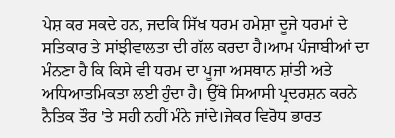ਪੇਸ਼ ਕਰ ਸਕਦੇ ਹਨ, ਜਦਕਿ ਸਿੱਖ ਧਰਮ ਹਮੇਸ਼ਾ ਦੂਜੇ ਧਰਮਾਂ ਦੇ ਸਤਿਕਾਰ ਤੇ ਸਾਂਝੀਵਾਲਤਾ ਦੀ ਗੱਲ ਕਰਦਾ ਹੈ।ਆਮ ਪੰਜਾਬੀਆਂ ਦਾ ਮੰਨਣਾ ਹੈ ਕਿ ਕਿਸੇ ਵੀ ਧਰਮ ਦਾ ਪੂਜਾ ਅਸਥਾਨ ਸ਼ਾਂਤੀ ਅਤੇ ਅਧਿਆਤਮਿਕਤਾ ਲਈ ਹੁੰਦਾ ਹੈ। ਉੱਥੇ ਸਿਆਸੀ ਪ੍ਰਦਰਸ਼ਨ ਕਰਨੇ ਨੈਤਿਕ ਤੌਰ 'ਤੇ ਸਹੀ ਨਹੀਂ ਮੰਨੇ ਜਾਂਦੇ।ਜੇਕਰ ਵਿਰੋਧ ਭਾਰਤ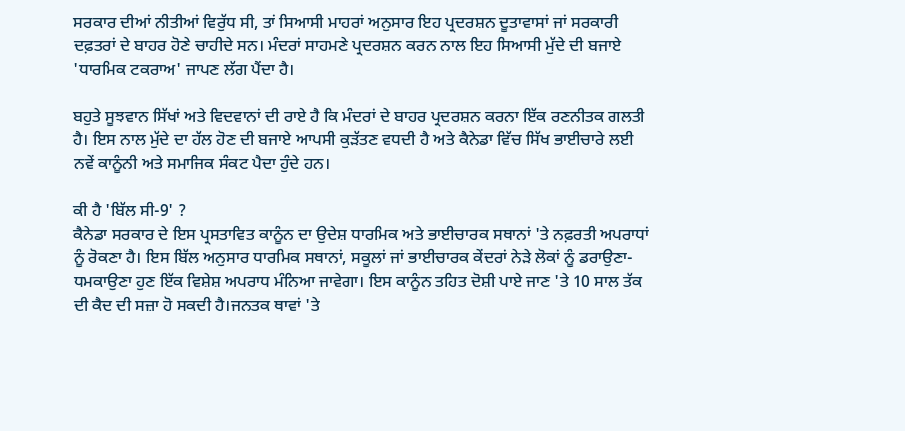ਸਰਕਾਰ ਦੀਆਂ ਨੀਤੀਆਂ ਵਿਰੁੱਧ ਸੀ, ਤਾਂ ਸਿਆਸੀ ਮਾਹਰਾਂ ਅਨੁਸਾਰ ਇਹ ਪ੍ਰਦਰਸ਼ਨ ਦੂਤਾਵਾਸਾਂ ਜਾਂ ਸਰਕਾਰੀ ਦਫ਼ਤਰਾਂ ਦੇ ਬਾਹਰ ਹੋਣੇ ਚਾਹੀਦੇ ਸਨ। ਮੰਦਰਾਂ ਸਾਹਮਣੇ ਪ੍ਰਦਰਸ਼ਨ ਕਰਨ ਨਾਲ ਇਹ ਸਿਆਸੀ ਮੁੱਦੇ ਦੀ ਬਜਾਏ 'ਧਾਰਮਿਕ ਟਕਰਾਅ' ਜਾਪਣ ਲੱਗ ਪੈਂਦਾ ਹੈ।

ਬਹੁਤੇ ਸੂਝਵਾਨ ਸਿੱਖਾਂ ਅਤੇ ਵਿਦਵਾਨਾਂ ਦੀ ਰਾਏ ਹੈ ਕਿ ਮੰਦਰਾਂ ਦੇ ਬਾਹਰ ਪ੍ਰਦਰਸ਼ਨ ਕਰਨਾ ਇੱਕ ਰਣਨੀਤਕ ਗਲਤੀ ਹੈ। ਇਸ ਨਾਲ ਮੁੱਦੇ ਦਾ ਹੱਲ ਹੋਣ ਦੀ ਬਜਾਏ ਆਪਸੀ ਕੁੜੱਤਣ ਵਧਦੀ ਹੈ ਅਤੇ ਕੈਨੇਡਾ ਵਿੱਚ ਸਿੱਖ ਭਾਈਚਾਰੇ ਲਈ ਨਵੇਂ ਕਾਨੂੰਨੀ ਅਤੇ ਸਮਾਜਿਕ ਸੰਕਟ ਪੈਦਾ ਹੁੰਦੇ ਹਨ।

ਕੀ ਹੈ 'ਬਿੱਲ ਸੀ-9' ?
ਕੈਨੇਡਾ ਸਰਕਾਰ ਦੇ ਇਸ ਪ੍ਰਸਤਾਵਿਤ ਕਾਨੂੰਨ ਦਾ ਉਦੇਸ਼ ਧਾਰਮਿਕ ਅਤੇ ਭਾਈਚਾਰਕ ਸਥਾਨਾਂ 'ਤੇ ਨਫ਼ਰਤੀ ਅਪਰਾਧਾਂ ਨੂੰ ਰੋਕਣਾ ਹੈ। ਇਸ ਬਿੱਲ ਅਨੁਸਾਰ ਧਾਰਮਿਕ ਸਥਾਨਾਂ, ਸਕੂਲਾਂ ਜਾਂ ਭਾਈਚਾਰਕ ਕੇਂਦਰਾਂ ਨੇੜੇ ਲੋਕਾਂ ਨੂੰ ਡਰਾਉਣਾ-ਧਮਕਾਉਣਾ ਹੁਣ ਇੱਕ ਵਿਸ਼ੇਸ਼ ਅਪਰਾਧ ਮੰਨਿਆ ਜਾਵੇਗਾ। ਇਸ ਕਾਨੂੰਨ ਤਹਿਤ ਦੋਸ਼ੀ ਪਾਏ ਜਾਣ 'ਤੇ 10 ਸਾਲ ਤੱਕ ਦੀ ਕੈਦ ਦੀ ਸਜ਼ਾ ਹੋ ਸਕਦੀ ਹੈ।ਜਨਤਕ ਥਾਵਾਂ 'ਤੇ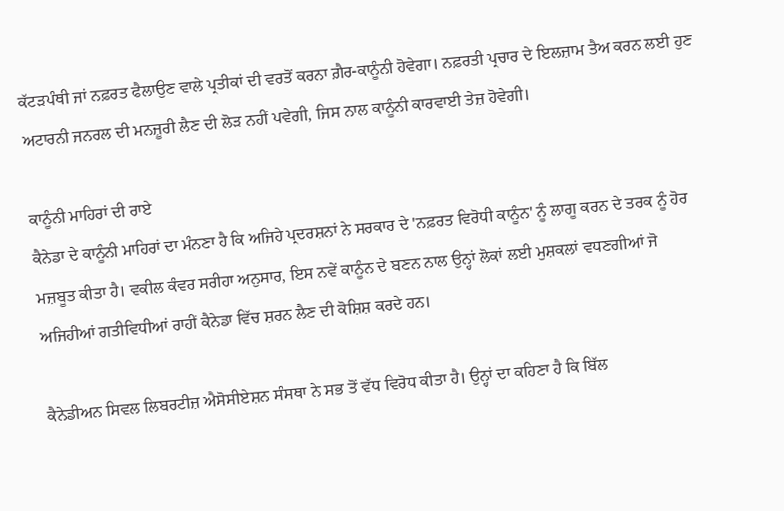ਕੱਟੜਪੰਥੀ ਜਾਂ ਨਫ਼ਰਤ ਫੈਲਾਉਣ ਵਾਲੇ ਪ੍ਰਤੀਕਾਂ ਦੀ ਵਰਤੋਂ ਕਰਨਾ ਗ਼ੈਰ-ਕਾਨੂੰਨੀ ਹੋਵੇਗਾ। ਨਫ਼ਰਤੀ ਪ੍ਰਚਾਰ ਦੇ ਇਲਜ਼ਾਮ ਤੈਅ ਕਰਨ ਲਈ ਹੁਣ ਅਟਾਰਨੀ ਜਨਰਲ ਦੀ ਮਨਜ਼ੂਰੀ ਲੈਣ ਦੀ ਲੋੜ ਨਹੀਂ ਪਵੇਗੀ, ਜਿਸ ਨਾਲ ਕਾਨੂੰਨੀ ਕਾਰਵਾਈ ਤੇਜ਼ ਹੋਵੇਗੀ।

ਕਾਨੂੰਨੀ ਮਾਹਿਰਾਂ ਦੀ ਰਾਏ
ਕੈਨੇਡਾ ਦੇ ਕਾਨੂੰਨੀ ਮਾਹਿਰਾਂ ਦਾ ਮੰਨਣਾ ਹੈ ਕਿ ਅਜਿਹੇ ਪ੍ਰਦਰਸ਼ਨਾਂ ਨੇ ਸਰਕਾਰ ਦੇ 'ਨਫ਼ਰਤ ਵਿਰੋਧੀ ਕਾਨੂੰਨ' ਨੂੰ ਲਾਗੂ ਕਰਨ ਦੇ ਤਰਕ ਨੂੰ ਹੋਰ ਮਜ਼ਬੂਤ ਕੀਤਾ ਹੈ। ਵਕੀਲ ਕੰਵਰ ਸਰੀਹਾ ਅਨੁਸਾਰ, ਇਸ ਨਵੇਂ ਕਾਨੂੰਨ ਦੇ ਬਣਨ ਨਾਲ ਉਨ੍ਹਾਂ ਲੋਕਾਂ ਲਈ ਮੁਸ਼ਕਲਾਂ ਵਧਣਗੀਆਂ ਜੋ ਅਜਿਹੀਆਂ ਗਤੀਵਿਧੀਆਂ ਰਾਹੀਂ ਕੈਨੇਡਾ ਵਿੱਚ ਸ਼ਰਨ ਲੈਣ ਦੀ ਕੋਸ਼ਿਸ਼ ਕਰਦੇ ਹਨ।

ਕੈਨੇਡੀਅਨ ਸਿਵਲ ਲਿਬਰਟੀਜ਼ ਐਸੋਸੀਏਸ਼ਨ ਸੰਸਥਾ ਨੇ ਸਭ ਤੋਂ ਵੱਧ ਵਿਰੋਧ ਕੀਤਾ ਹੈ। ਉਨ੍ਹਾਂ ਦਾ ਕਹਿਣਾ ਹੈ ਕਿ ਬਿੱਲ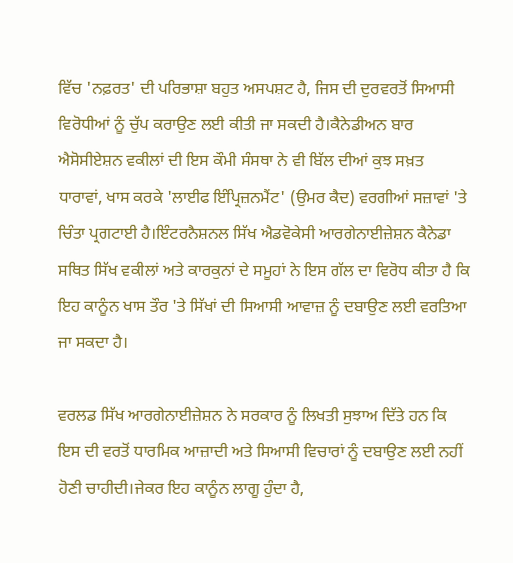ਵਿੱਚ 'ਨਫ਼ਰਤ' ਦੀ ਪਰਿਭਾਸ਼ਾ ਬਹੁਤ ਅਸਪਸ਼ਟ ਹੈ, ਜਿਸ ਦੀ ਦੁਰਵਰਤੋਂ ਸਿਆਸੀ ਵਿਰੋਧੀਆਂ ਨੂੰ ਚੁੱਪ ਕਰਾਉਣ ਲਈ ਕੀਤੀ ਜਾ ਸਕਦੀ ਹੈ।ਕੈਨੇਡੀਅਨ ਬਾਰ ਐਸੋਸੀਏਸ਼ਨ ਵਕੀਲਾਂ ਦੀ ਇਸ ਕੌਮੀ ਸੰਸਥਾ ਨੇ ਵੀ ਬਿੱਲ ਦੀਆਂ ਕੁਝ ਸਖ਼ਤ ਧਾਰਾਵਾਂ, ਖਾਸ ਕਰਕੇ 'ਲਾਈਫ ਇੰਪ੍ਰਿਜ਼ਨਮੈਂਟ' (ਉਮਰ ਕੈਦ) ਵਰਗੀਆਂ ਸਜ਼ਾਵਾਂ 'ਤੇ ਚਿੰਤਾ ਪ੍ਰਗਟਾਈ ਹੈ।ਇੰਟਰਨੈਸ਼ਨਲ ਸਿੱਖ ਐਡਵੋਕੇਸੀ ਆਰਗੇਨਾਈਜ਼ੇਸ਼ਨ ਕੈਨੇਡਾ ਸਥਿਤ ਸਿੱਖ ਵਕੀਲਾਂ ਅਤੇ ਕਾਰਕੁਨਾਂ ਦੇ ਸਮੂਹਾਂ ਨੇ ਇਸ ਗੱਲ ਦਾ ਵਿਰੋਧ ਕੀਤਾ ਹੈ ਕਿ ਇਹ ਕਾਨੂੰਨ ਖਾਸ ਤੌਰ 'ਤੇ ਸਿੱਖਾਂ ਦੀ ਸਿਆਸੀ ਆਵਾਜ਼ ਨੂੰ ਦਬਾਉਣ ਲਈ ਵਰਤਿਆ ਜਾ ਸਕਦਾ ਹੈ।

ਵਰਲਡ ਸਿੱਖ ਆਰਗੇਨਾਈਜ਼ੇਸ਼ਨ ਨੇ ਸਰਕਾਰ ਨੂੰ ਲਿਖਤੀ ਸੁਝਾਅ ਦਿੱਤੇ ਹਨ ਕਿ ਇਸ ਦੀ ਵਰਤੋਂ ਧਾਰਮਿਕ ਆਜ਼ਾਦੀ ਅਤੇ ਸਿਆਸੀ ਵਿਚਾਰਾਂ ਨੂੰ ਦਬਾਉਣ ਲਈ ਨਹੀਂ ਹੋਣੀ ਚਾਹੀਦੀ।ਜੇਕਰ ਇਹ ਕਾਨੂੰਨ ਲਾਗੂ ਹੁੰਦਾ ਹੈ,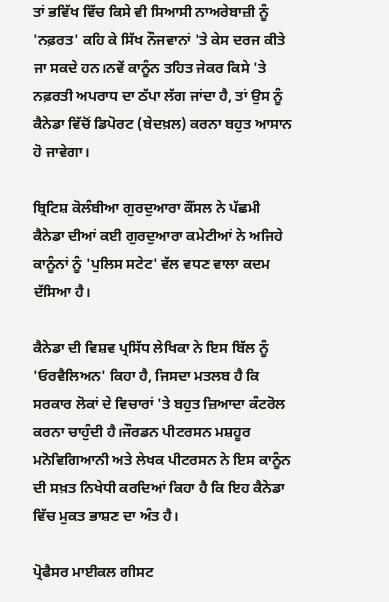ਤਾਂ ਭਵਿੱਖ ਵਿੱਚ ਕਿਸੇ ਵੀ ਸਿਆਸੀ ਨਾਅਰੇਬਾਜ਼ੀ ਨੂੰ 'ਨਫ਼ਰਤ' ਕਹਿ ਕੇ ਸਿੱਖ ਨੌਜਵਾਨਾਂ 'ਤੇ ਕੇਸ ਦਰਜ ਕੀਤੇ ਜਾ ਸਕਦੇ ਹਨ।ਨਵੇਂ ਕਾਨੂੰਨ ਤਹਿਤ ਜੇਕਰ ਕਿਸੇ 'ਤੇ ਨਫ਼ਰਤੀ ਅਪਰਾਧ ਦਾ ਠੱਪਾ ਲੱਗ ਜਾਂਦਾ ਹੈ, ਤਾਂ ਉਸ ਨੂੰ ਕੈਨੇਡਾ ਵਿੱਚੋਂ ਡਿਪੋਰਟ (ਬੇਦਖ਼ਲ) ਕਰਨਾ ਬਹੁਤ ਆਸਾਨ ਹੋ ਜਾਵੇਗਾ।

ਬ੍ਰਿਟਿਸ਼ ਕੋਲੰਬੀਆ ਗੁਰਦੁਆਰਾ ਕੌਂਸਲ ਨੇ ਪੱਛਮੀ ਕੈਨੇਡਾ ਦੀਆਂ ਕਈ ਗੁਰਦੁਆਰਾ ਕਮੇਟੀਆਂ ਨੇ ਅਜਿਹੇ ਕਾਨੂੰਨਾਂ ਨੂੰ 'ਪੁਲਿਸ ਸਟੇਟ' ਵੱਲ ਵਧਣ ਵਾਲਾ ਕਦਮ ਦੱਸਿਆ ਹੈ।

ਕੈਨੇਡਾ ਦੀ ਵਿਸ਼ਵ ਪ੍ਰਸਿੱਧ ਲੇਖਿਕਾ ਨੇ ਇਸ ਬਿੱਲ ਨੂੰ 'ਓਰਵੈਲਿਅਨ' ਕਿਹਾ ਹੈ, ਜਿਸਦਾ ਮਤਲਬ ਹੈ ਕਿ ਸਰਕਾਰ ਲੋਕਾਂ ਦੇ ਵਿਚਾਰਾਂ 'ਤੇ ਬਹੁਤ ਜ਼ਿਆਦਾ ਕੰਟਰੋਲ ਕਰਨਾ ਚਾਹੁੰਦੀ ਹੈ।ਜੌਰਡਨ ਪੀਟਰਸਨ ਮਸ਼ਹੂਰ ਮਨੋਵਿਗਿਆਨੀ ਅਤੇ ਲੇਖਕ ਪੀਟਰਸਨ ਨੇ ਇਸ ਕਾਨੂੰਨ ਦੀ ਸਖ਼ਤ ਨਿਖੇਧੀ ਕਰਦਿਆਂ ਕਿਹਾ ਹੈ ਕਿ ਇਹ ਕੈਨੇਡਾ ਵਿੱਚ ਮੁਕਤ ਭਾਸ਼ਣ ਦਾ ਅੰਤ ਹੈ।

ਪ੍ਰੋਫੈਸਰ ਮਾਈਕਲ ਗੀਸਟ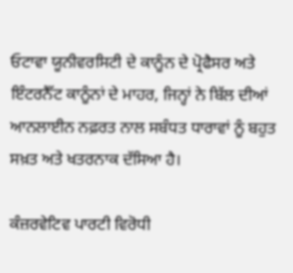ਓਟਾਵਾ ਯੂਨੀਵਰਸਿਟੀ ਦੇ ਕਾਨੂੰਨ ਦੇ ਪ੍ਰੋਫੈਸਰ ਅਤੇ ਇੰਟਰਨੈੱਟ ਕਾਨੂੰਨਾਂ ਦੇ ਮਾਹਰ, ਜਿਨ੍ਹਾਂ ਨੇ ਬਿੱਲ ਦੀਆਂ ਆਨਲਾਈਨ ਨਫ਼ਰਤ ਨਾਲ ਸਬੰਧਤ ਧਾਰਾਵਾਂ ਨੂੰ ਬਹੁਤ ਸਖ਼ਤ ਅਤੇ ਖਤਰਨਾਕ ਦੱਸਿਆ ਹੈ।

ਕੰਜ਼ਰਵੇਟਿਵ ਪਾਰਟੀ ਵਿਰੋਧੀ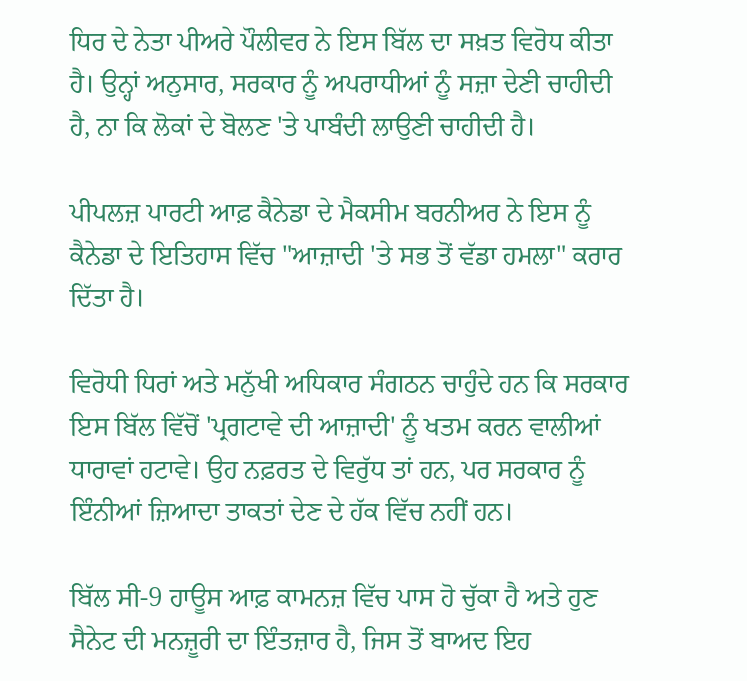ਧਿਰ ਦੇ ਨੇਤਾ ਪੀਅਰੇ ਪੌਲੀਵਰ ਨੇ ਇਸ ਬਿੱਲ ਦਾ ਸਖ਼ਤ ਵਿਰੋਧ ਕੀਤਾ ਹੈ। ਉਨ੍ਹਾਂ ਅਨੁਸਾਰ, ਸਰਕਾਰ ਨੂੰ ਅਪਰਾਧੀਆਂ ਨੂੰ ਸਜ਼ਾ ਦੇਣੀ ਚਾਹੀਦੀ ਹੈ, ਨਾ ਕਿ ਲੋਕਾਂ ਦੇ ਬੋਲਣ 'ਤੇ ਪਾਬੰਦੀ ਲਾਉਣੀ ਚਾਹੀਦੀ ਹੈ।

ਪੀਪਲਜ਼ ਪਾਰਟੀ ਆਫ਼ ਕੈਨੇਡਾ ਦੇ ਮੈਕਸੀਮ ਬਰਨੀਅਰ ਨੇ ਇਸ ਨੂੰ ਕੈਨੇਡਾ ਦੇ ਇਤਿਹਾਸ ਵਿੱਚ "ਆਜ਼ਾਦੀ 'ਤੇ ਸਭ ਤੋਂ ਵੱਡਾ ਹਮਲਾ" ਕਰਾਰ ਦਿੱਤਾ ਹੈ।

ਵਿਰੋਧੀ ਧਿਰਾਂ ਅਤੇ ਮਨੁੱਖੀ ਅਧਿਕਾਰ ਸੰਗਠਨ ਚਾਹੁੰਦੇ ਹਨ ਕਿ ਸਰਕਾਰ ਇਸ ਬਿੱਲ ਵਿੱਚੋਂ 'ਪ੍ਰਗਟਾਵੇ ਦੀ ਆਜ਼ਾਦੀ' ਨੂੰ ਖਤਮ ਕਰਨ ਵਾਲੀਆਂ ਧਾਰਾਵਾਂ ਹਟਾਵੇ। ਉਹ ਨਫ਼ਰਤ ਦੇ ਵਿਰੁੱਧ ਤਾਂ ਹਨ, ਪਰ ਸਰਕਾਰ ਨੂੰ ਇੰਨੀਆਂ ਜ਼ਿਆਦਾ ਤਾਕਤਾਂ ਦੇਣ ਦੇ ਹੱਕ ਵਿੱਚ ਨਹੀਂ ਹਨ।

ਬਿੱਲ ਸੀ-9 ਹਾਊਸ ਆਫ਼ ਕਾਮਨਜ਼ ਵਿੱਚ ਪਾਸ ਹੋ ਚੁੱਕਾ ਹੈ ਅਤੇ ਹੁਣ ਸੈਨੇਟ ਦੀ ਮਨਜ਼ੂਰੀ ਦਾ ਇੰਤਜ਼ਾਰ ਹੈ, ਜਿਸ ਤੋਂ ਬਾਅਦ ਇਹ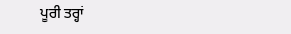ਪੂਰੀ ਤਰ੍ਹਾਂ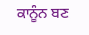ਕਾਨੂੰਨ ਬਣ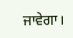ਜਾਵੇਗਾ।